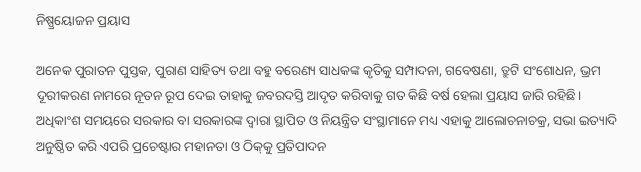ନିଷ୍ପ୍ରୟୋଜନ ପ୍ରୟାସ

ଅନେକ ପୁରାତନ ପୁସ୍ତକ, ପୁରାଣ ସାହିତ୍ୟ ତଥା ବହୁ ବରେଣ୍ୟ ସାଧକଙ୍କ କୃତିକୁ ସମ୍ପାଦନା, ଗବେଷଣା, ତ୍ରୁଟି ସଂଶୋଧନ, ଭ୍ରମ ଦୂରୀକରଣ ନାମରେ ନୂତନ ରୂପ ଦେଇ ତାହାକୁ ଜବରଦସ୍ତି ଆଦୃତ କରିବାକୁ ଗତ କିଛି ବର୍ଷ ହେଲା ପ୍ରୟାସ ଜାରି ରହିଛି। ଅଧିକାଂଶ ସମୟରେ ସରକାର ବା ସରକାରଙ୍କ ଦ୍ୱାରା ସ୍ଥାପିତ ଓ ନିୟନ୍ତ୍ରିତ ସଂସ୍ଥାମାନେ ମଧ୍ୟ ଏହାକୁ ଆଲୋଚନାଚକ୍ର, ସଭା ଇତ୍ୟାଦି ଅନୁଷ୍ଠିତ କରି ଏପରି ପ୍ରଚେଷ୍ଟାର ମହାନତା ଓ ଠିକ୍‌କୁ ପ୍ରତିପାଦନ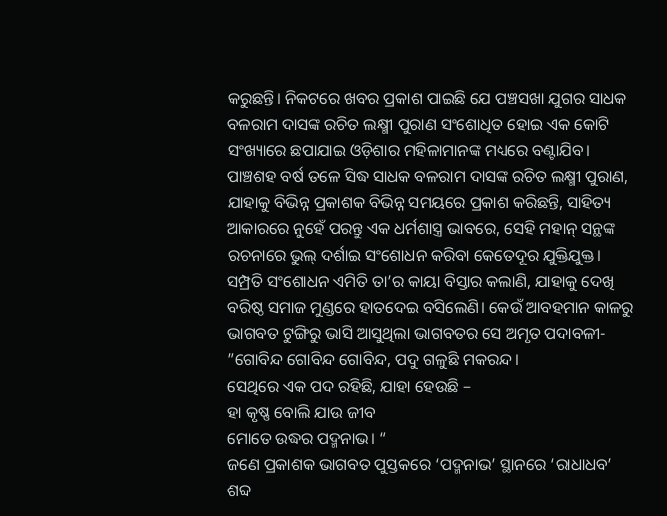କରୁଛନ୍ତି। ନିକଟରେ ଖବର ପ୍ରକାଶ ପାଇଛି ଯେ ପଞ୍ଚସଖା ଯୁଗର ସାଧକ ବଳରାମ ଦାସଙ୍କ ରଚିତ ଲକ୍ଷ୍ମୀ ପୁରାଣ ସଂଶୋଧିତ ହୋଇ ଏକ କୋଟି ସଂଖ୍ୟାରେ ଛପାଯାଇ ଓଡ଼ିଶାର ମହିଳାମାନଙ୍କ ମଧ୍ୟରେ ବଣ୍ଟାଯିବ। ପାଞ୍ଚଶହ ବର୍ଷ ତଳେ ସିଦ୍ଧ ସାଧକ ବଳରାମ ଦାସଙ୍କ ରଚିତ ଲକ୍ଷ୍ମୀ ପୁରାଣ, ଯାହାକୁ ବିଭିନ୍ନ ପ୍ରକାଶକ ବିଭିନ୍ନ ସମୟରେ ପ୍ରକାଶ କରିଛନ୍ତି, ସାହିତ୍ୟ ଆକାରରେ ନୁହେଁ ପରନ୍ତୁ ଏକ ଧର୍ମଶାସ୍ତ୍ର ଭାବରେ, ସେହି ମହାନ୍‌ ସନ୍ଥଙ୍କ ରଚନାରେ ଭୁଲ୍‌ ଦର୍ଶାଇ ସଂଶୋଧନ କରିବା କେତେଦୂର ଯୁକ୍ତିଯୁକ୍ତ।
ସମ୍ପ୍ରତି ସଂଶୋଧନ ଏମିତି ତା’ର କାୟା ବିସ୍ତାର କଲାଣି, ଯାହାକୁ ଦେଖି ବରିଷ୍ଠ ସମାଜ ମୁଣ୍ଡରେ ହାତଦେଇ ବସିଲେଣି। କେଉଁ ଆବହମାନ କାଳରୁ ଭାଗବତ ଟୁଙ୍ଗିରୁ ଭାସି ଆସୁଥିଲା ଭାଗବତର ସେ ଅମୃତ ପଦାବଳୀ-
”ଗୋବିନ୍ଦ ଗୋବିନ୍ଦ ଗୋବିନ୍ଦ, ପଦୁ ଗଳୁଛି ମକରନ୍ଦ।
ସେଥିରେ ଏକ ପଦ ରହିଛି, ଯାହା ହେଉଛି –
ହା କୃଷ୍ଣ ବୋଲି ଯାଉ ଜୀବ
ମୋତେ ଉଦ୍ଧର ପଦ୍ମନାଭ। “
ଜଣେ ପ୍ରକାଶକ ଭାଗବତ ପୁସ୍ତକରେ ‘ପଦ୍ମନାଭ’ ସ୍ଥାନରେ ‘ରାଧାଧବ’ ଶବ୍ଦ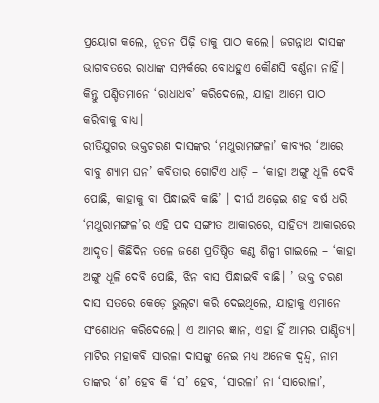ପ୍ରୟୋଗ କଲେ, ନୂତନ ପିଢ଼ି ତାକୁ ପାଠ କଲେ। ଜଗନ୍ନାଥ ଦାସଙ୍କ ଭାଗବତରେ ରାଧାଙ୍କ ସମ୍ପର୍କରେ ବୋଧହୁଏ କୌଣସି ବର୍ଣ୍ଣନା ନାହିଁ। କିନ୍ତୁ ପଣ୍ଡିତମାନେ ‘ରାଧାଧବ’ କରିଦେଲେ, ଯାହା ଆମେ ପାଠ କରିବାକୁ ବାଧ୍ୟ।
ରୀତିଯୁଗର ଭକ୍ତଚରଣ ଦାସଙ୍କର ‘ମଥୁରାମଙ୍ଗଳା’ କାବ୍ୟର ‘ଆରେ ବାବୁ ଶ୍ୟାମ ଘନ’ କବିତାର ଗୋଟିଏ ଧାଡ଼ି – ‘କାହା ଅଙ୍ଗୁ ଧୂଳି ଦେବି ପୋଛି, କାହାକୁ ବା ପିନ୍ଧାଇବି କାଛି’ । ଦୀର୍ଘ ଅଢ଼େଇ ଶହ ବର୍ଷ ଧରି ‘ମଥୁରାମଙ୍ଗଳ’ର ଏହି ପଦ ସଙ୍ଗୀତ ଆକାରରେ, ସାହିତ୍ୟ ଆକାରରେ ଆଦୃତ। କିଛିଦିନ ତଳେ ଜଣେ ପ୍ରତିଷ୍ଠିତ କଣ୍ଠ ଶିଳ୍ପୀ ଗାଇଲେ – ‘କାହା ଅଙ୍ଗୁ ଧୂଳି ଦେବି ପୋଛି, ଝିନ ବାସ ପିନ୍ଧାଇବି ବାଛି। ’ ଭକ୍ତ ଚରଣ ଦାସ ସତରେ କେଡ଼େ ଭୁଲ୍‌ଟା କରି ଦେଇଥିଲେ, ଯାହାକୁ ଏମାନେ ସଂଶୋଧନ କରିଦେଲେ। ଏ ଆମର ଜ୍ଞାନ, ଏହା ହିଁ ଆମର ପାଣ୍ଡିତ୍ୟ।
ମାଟିର ମହାକବି ସାରଳା ଦାସଙ୍କୁ ନେଇ ମଧ୍ୟ ଅନେକ ଦ୍ୱନ୍ଦ୍ୱ, ନାମ ତାଙ୍କର ‘ଶ’ ହେବ କି ‘ସ’ ହେବ, ‘ସାରଳା’ ନା ‘ସାରୋଳା’,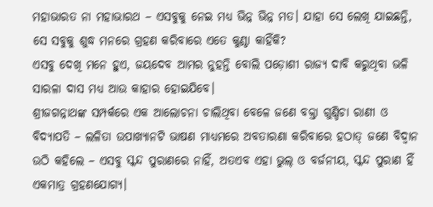ମହାଭାରତ ନା ମହାଭାରଥ – ଏସବୁକୁ ନେଇ ମଧ୍ୟ ଭିନ୍ନ ଭିନ୍ନ ମତ। ଯାହା ସେ ଲେଖି ଯାଇଛନ୍ତି, ସେ ସବୁକୁ ଶୁଦ୍ଧ ମନରେ ଗ୍ରହଣ କରିବାରେ ଏତେ କୁଣ୍ଠା କାହିଁକି?
ଏସବୁ ଦେଖି ମନେ ହୁଏ, ଜୟଦେବ ଆମର ନୁହନ୍ତି ବୋଲି ପଡ଼ୋଶୀ ରାଜ୍ୟ ଦାବି କରୁଥିବା ଭଳି ସାରଳା ଦାସ ମଧ୍ୟ ଆଉ କାହାର ହୋଇଯିବେ।
ଶ୍ରୀଜଗନ୍ନାଥଙ୍କ ସମ୍ପର୍କରେ ଏକ ଆଲୋଚନା ଚାଲିଥିବା ବେଳେ ଜଣେ ବକ୍ତା ଗୁଣ୍ଡିଚା ରାଣୀ ଓ ବିଦ୍ୟାପତି – ଲଳିତା ଉପାଖ୍ୟାନଟି ଭାଷଣ ମାଧ୍ୟମରେ ଅବତାରଣା କରିବାରେ ହଠାତ୍‌ ଜଣେ ବିଦ୍ୱାନ ଉଠି କହିଲେ – ଏସବୁ ସ୍କନ୍ଦ ପୁରାଣରେ ନାହିଁ, ଅତଏବ ଏହା ଭୁଲ୍‌ ଓ ବର୍ଜନୀୟ, ସ୍କନ୍ଦ ପୁରାଣ ହିଁ ଏକମାତ୍ର ଗ୍ରହଣଯୋଗ୍ୟ।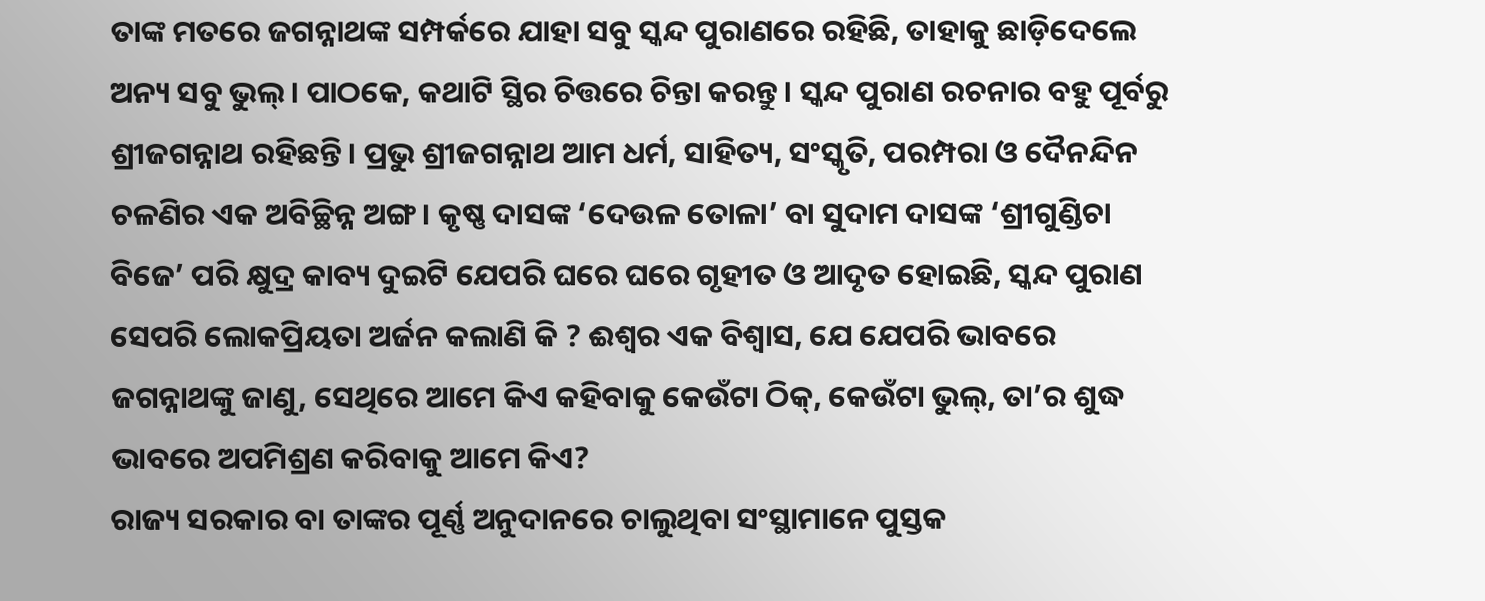ତାଙ୍କ ମତରେ ଜଗନ୍ନାଥଙ୍କ ସମ୍ପର୍କରେ ଯାହା ସବୁ ସ୍କନ୍ଦ ପୁରାଣରେ ରହିଛି, ତାହାକୁ ଛାଡ଼ିଦେଲେ ଅନ୍ୟ ସବୁ ଭୁଲ୍‌। ପାଠକେ, କଥାଟି ସ୍ଥିର ଚିତ୍ତରେ ଚିନ୍ତା କରନ୍ତୁ। ସ୍କନ୍ଦ ପୁରାଣ ରଚନାର ବହୁ ପୂର୍ବରୁ ଶ୍ରୀଜଗନ୍ନାଥ ରହିଛନ୍ତି। ପ୍ରଭୁ ଶ୍ରୀଜଗନ୍ନାଥ ଆମ ଧର୍ମ, ସାହିତ୍ୟ, ସଂସ୍କୃତି, ପରମ୍ପରା ଓ ଦୈନନ୍ଦିନ ଚଳଣିର ଏକ ଅବିଚ୍ଛିନ୍ନ ଅଙ୍ଗ। କୃଷ୍ଣ ଦାସଙ୍କ ‘ଦେଉଳ ତୋଳା’ ବା ସୁଦାମ ଦାସଙ୍କ ‘ଶ୍ରୀଗୁଣ୍ଡିଚା ବିଜେ’ ପରି କ୍ଷୁଦ୍ର କାବ୍ୟ ଦୁଇଟି ଯେପରି ଘରେ ଘରେ ଗୃହୀତ ଓ ଆଦୃତ ହୋଇଛି, ସ୍କନ୍ଦ ପୁରାଣ ସେପରି ଲୋକପ୍ରିୟତା ଅର୍ଜନ କଲାଣି କି ? ଈଶ୍ୱର ଏକ ବିଶ୍ୱାସ, ଯେ ଯେପରି ଭାବରେ ଜଗନ୍ନାଥଙ୍କୁ ଜାଣୁ, ସେଥିରେ ଆମେ କିଏ କହିବାକୁ କେଉଁଟା ଠିକ୍‌, କେଉଁଟା ଭୁଲ୍‌, ତା’ର ଶୁଦ୍ଧ ଭାବରେ ଅପମିଶ୍ରଣ କରିବାକୁ ଆମେ କିଏ?
ରାଜ୍ୟ ସରକାର ବା ତାଙ୍କର ପୂର୍ଣ୍ଣ ଅନୁଦାନରେ ଚାଲୁଥିବା ସଂସ୍ଥାମାନେ ପୁସ୍ତକ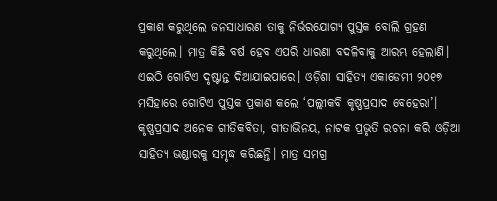ପ୍ରକାଶ କରୁଥିଲେ ଜନସାଧାରଣ ତାକୁ ନିର୍ଭରଯୋଗ୍ୟ ପୁସ୍ତକ ବୋଲି ଗ୍ରହଣ କରୁଥିଲେ। ମାତ୍ର କିଛି ବର୍ଷ ହେବ ଏପରି ଧାରଣା ବଦଳିବାକୁ ଆରମ୍ଭ ହେଲାଣି। ଏଇଠି ଗୋଟିଏ ଦୃଷ୍ଟାନ୍ତ ଦିଆଯାଇପାରେ। ଓଡ଼ିଶା ସାହିତ୍ୟ ଏକାଡେମୀ ୨୦୧୭ ମସିହାରେ ଗୋଟିଏ ପୁସ୍ତକ ପ୍ରକାଶ କଲେ ‘ପଲ୍ଲୀକବି କୃଷ୍ଣପ୍ରସାଦ ବେହେରା’। କୃଷ୍ଣପ୍ରସାଦ ଅନେକ ଗୀତିକବିତା, ଗୀତାଭିନୟ, ନାଟକ ପ୍ରଭୃତି ରଚନା କରି ଓଡ଼ିଆ ସାହିତ୍ୟ ଭଣ୍ଡାରକୁ ସମୃଦ୍ଧ କରିଛନ୍ତି। ମାତ୍ର ସମଗ୍ର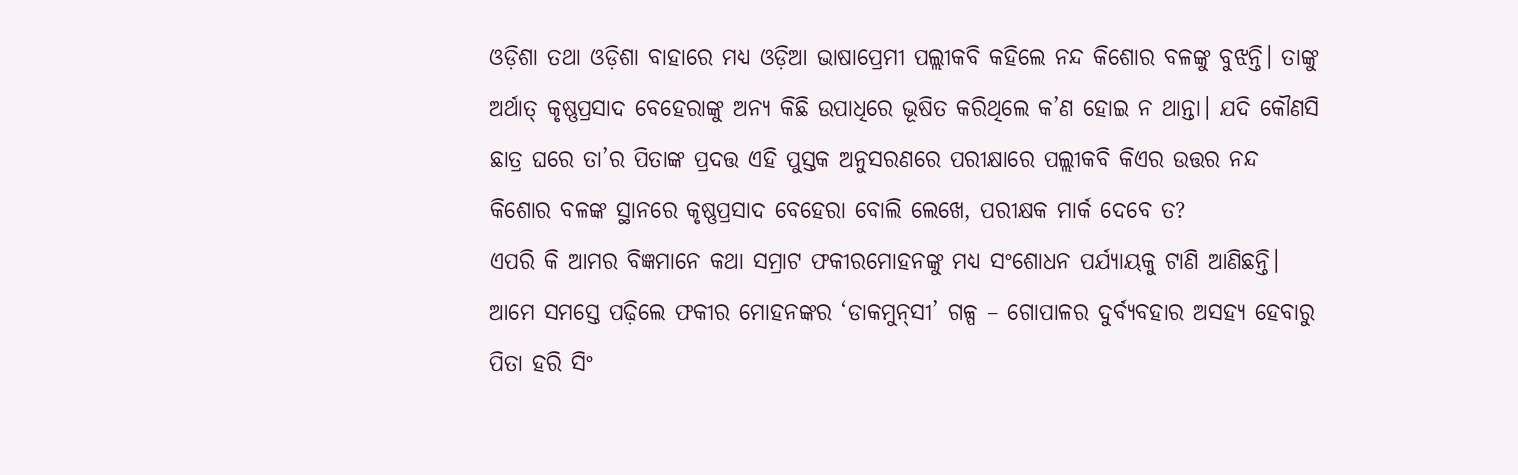ଓଡ଼ିଶା ତଥା ଓଡ଼ିଶା ବାହାରେ ମଧ୍ୟ ଓଡ଼ିଆ ଭାଷାପ୍ରେମୀ ପଲ୍ଲୀକବି କହିଲେ ନନ୍ଦ କିଶୋର ବଳଙ୍କୁ ବୁଝନ୍ତି। ତାଙ୍କୁ ଅର୍ଥାତ୍‌ କୃଷ୍ଣପ୍ରସାଦ ବେହେରାଙ୍କୁ ଅନ୍ୟ କିଛି ଉପାଧିରେ ଭୂଷିତ କରିଥିଲେ କ’ଣ ହୋଇ ନ ଥାନ୍ତା। ଯଦି କୌଣସି ଛାତ୍ର ଘରେ ତା’ର ପିତାଙ୍କ ପ୍ରଦତ୍ତ ଏହି ପୁସ୍ତକ ଅନୁସରଣରେ ପରୀକ୍ଷାରେ ପଲ୍ଲୀକବି କିଏର ଉତ୍ତର ନନ୍ଦ କିଶୋର ବଳଙ୍କ ସ୍ଥାନରେ କୃଷ୍ଣପ୍ରସାଦ ବେହେରା ବୋଲି ଲେଖେ, ପରୀକ୍ଷକ ମାର୍କ ଦେବେ ତ?
ଏପରି କି ଆମର ବିଜ୍ଞମାନେ କଥା ସମ୍ରାଟ ଫକୀରମୋହନଙ୍କୁ ମଧ୍ୟ ସଂଶୋଧନ ପର୍ଯ୍ୟାୟକୁ ଟାଣି ଆଣିଛନ୍ତି। ଆମେ ସମସ୍ତେ ପଢ଼ିଲେ ଫକୀର ମୋହନଙ୍କର ‘ଡାକମୁନ୍‌ସୀ’ ଗଳ୍ପ – ଗୋପାଳର ଦୁର୍ବ୍ୟବହାର ଅସହ୍ୟ ହେବାରୁ ପିତା ହରି ସିଂ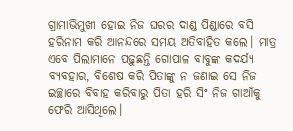ଗ୍ରାମାଭିମୁଖୀ ହୋଇ ନିଜ ଘରର ଦାଣ୍ଡ ପିଣ୍ଡାରେ ବସି ହରିନାମ କରି ଆନନ୍ଦରେ ସମୟ ଅତିବାହିତ କଲେ। ମାତ୍ର ଏବେ ପିଲାମାନେ ପଢ଼ୁଛନ୍ତି ଗୋପାଳ ବାବୁଙ୍କ କଦର୍ଯ୍ୟ ବ୍ୟବହାର, ବିଶେଷ କରି ପିତାଙ୍କୁ ନ ଜଣାଇ ସେ ନିଜ ଇଚ୍ଛାରେ ବିବାହ କରିବାରୁ ପିତା ହରି ସିଂ ନିଜ ଗାଆଁକୁ ଫେରି ଆସିଥିଲେ।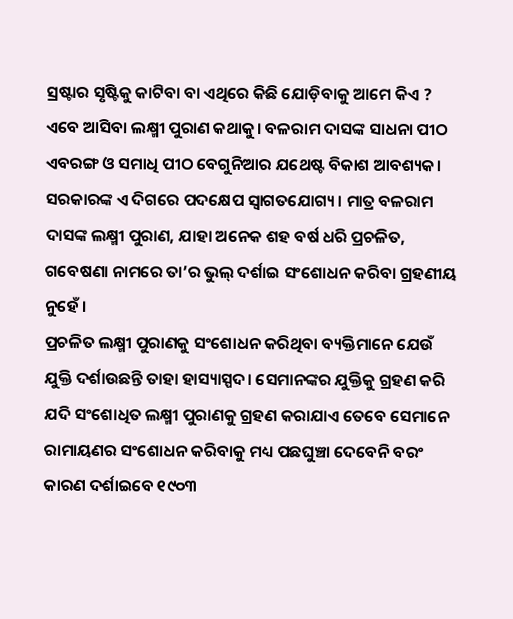ସ୍ରଷ୍ଟାର ସୃଷ୍ଟିକୁ କାଟିବା ବା ଏଥିରେ କିଛି ଯୋଡ଼ିବାକୁ ଆମେ କିଏ ?
ଏବେ ଆସିବା ଲକ୍ଷ୍ମୀ ପୁରାଣ କଥାକୁ। ବଳରାମ ଦାସଙ୍କ ସାଧନା ପୀଠ ଏବରଙ୍ଗ ଓ ସମାଧି ପୀଠ ବେଗୁନିଆର ଯଥେଷ୍ଟ ବିକାଶ ଆବଶ୍ୟକ। ସରକାରଙ୍କ ଏ ଦିଗରେ ପଦକ୍ଷେପ ସ୍ବାଗତଯୋଗ୍ୟ। ମାତ୍ର ବଳରାମ ଦାସଙ୍କ ଲକ୍ଷ୍ମୀ ପୁରାଣ, ଯାହା ଅନେକ ଶହ ବର୍ଷ ଧରି ପ୍ରଚଳିତ, ଗବେଷଣା ନାମରେ ତା’ର ଭୁଲ୍‌ ଦର୍ଶାଇ ସଂଶୋଧନ କରିବା ଗ୍ରହଣୀୟ ନୁହେଁ ।
ପ୍ରଚଳିତ ଲକ୍ଷ୍ମୀ ପୁରାଣକୁ ସଂଶୋଧନ କରିଥିବା ବ୍ୟକ୍ତିମାନେ ଯେଉଁ ଯୁକ୍ତି ଦର୍ଶାଉଛନ୍ତି ତାହା ହାସ୍ୟାସ୍ପଦ। ସେମାନଙ୍କର ଯୁକ୍ତିକୁ ଗ୍ରହଣ କରି ଯଦି ସଂଶୋଧିତ ଲକ୍ଷ୍ମୀ ପୁରାଣକୁ ଗ୍ରହଣ କରାଯାଏ ତେବେ ସେମାନେ ରାମାୟଣର ସଂଶୋଧନ କରିବାକୁ ମଧ୍ୟ ପଛଘୁଞ୍ଚା ଦେବେନି ବରଂ କାରଣ ଦର୍ଶାଇବେ ୧୯୦୩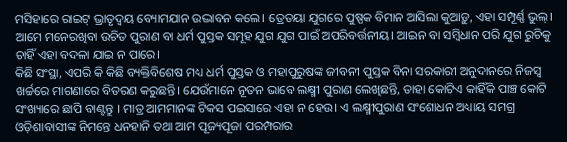ମସିହାରେ ରାଇଟ୍‌ ଭ୍ରାତୃଦ୍ୱୟ ବ୍ୟୋମଯାନ ଉଦ୍ଭାବନ କଲେ। ତ୍ରେତୟା ଯୁଗରେ ପୁଷ୍ପକ ବିମାନ ଆସିଲା କୁଆଡ଼ୁ, ଏହା ସମ୍ପୂର୍ଣ୍ଣ ଭୁଲ୍‌। ଆମେ ମନେରଖିବା ଉଚିତ ପୁରାଣ ବା ଧର୍ମ ପୁସ୍ତକ ସମୂହ ଯୁଗ ଯୁଗ ପାଇଁ ଅପରିବର୍ତ୍ତନୀୟ। ଆଇନ ବା ସମ୍ବିଧାନ ପରି ଯୁଗ ରୁଚିକୁ ଚାହିଁ ଏହା ବଦଳା ଯାଇ ନ ପାରେ।
କିଛି ସଂସ୍ଥା, ଏପରି କି କିଛି ବ୍ୟକ୍ତିବିଶେଷ ମଧ୍ୟ ଧର୍ମ ପୁସ୍ତକ ଓ ମହାପୁରୁଷଙ୍କ ଜୀବନୀ ପୁସ୍ତକ ବିନା ସରକାରୀ ଅନୁଦାନରେ ନିଜସ୍ବ ଖର୍ଚ୍ଚରେ ମାଗଣାରେ ବିତରଣ କରୁଛନ୍ତି। ଯେଉଁମାନେ ନୂତନ ଭାବେ ଲକ୍ଷ୍ମୀ ପୁରାଣ ଲେଖିଛନ୍ତି, ତାହା କୋଟିଏ କାହିଁକି ପାଞ୍ଚ କୋଟି ସଂଖ୍ୟାରେ ଛାପି ବାଣ୍ଟନ୍ତୁ । ମାତ୍ର ଆମମାନଙ୍କ ଟିକସ ପଇସାରେ ଏହା ନ ହେଉ। ଏ ଲକ୍ଷ୍ମୀପୁରାଣ ସଂଶୋଧନ ଅଧ୍ୟାୟ ସମଗ୍ର ଓଡ଼ିଶାବାସୀଙ୍କ ନିମନ୍ତେ ଧନହାନି ତଥା ଆମ ପୂଜ୍ୟପୂଜା ପରମ୍ପରାର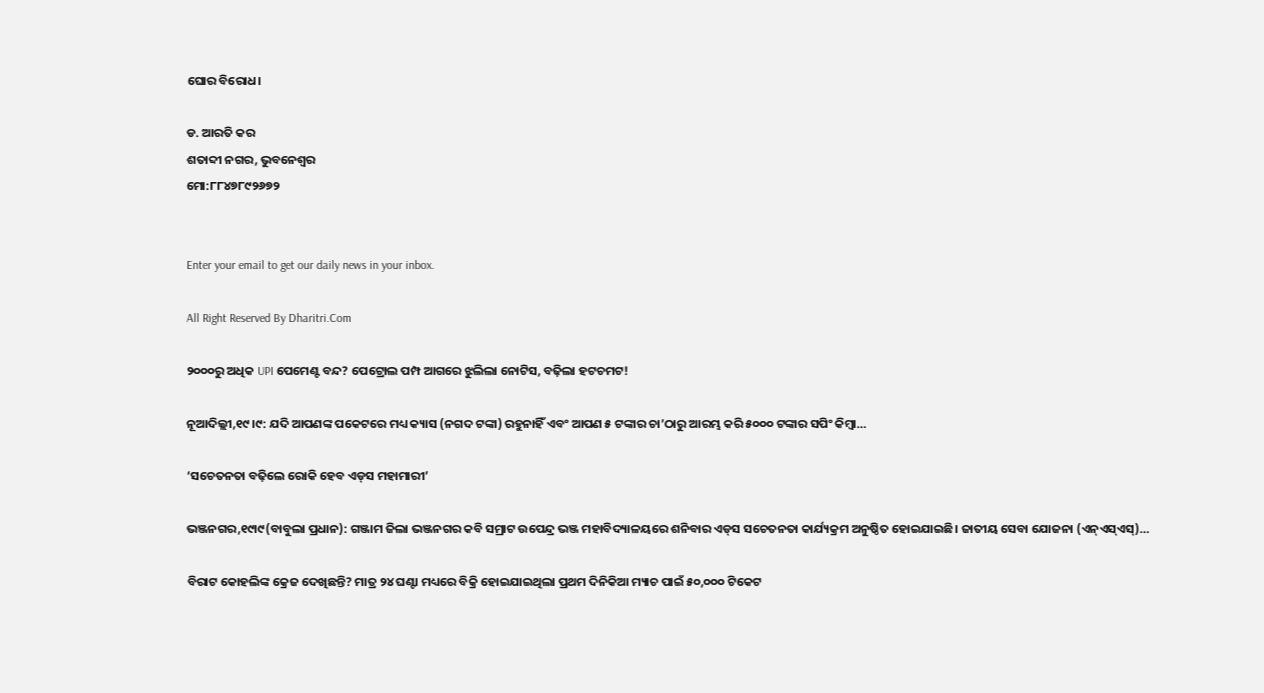ଘୋର ବିରୋଧ।

ଡ. ଆରତି କର
ଶତାବ୍ଦୀ ନଗର, ଭୁବନେଶ୍ୱର
ମୋ:୮୮୪୭୮୯୨୬୭୨


Enter your email to get our daily news in your inbox.

All Right Reserved By Dharitri.Com

୨୦୦୦ରୁ ଅଧିକ UPI ପେମେଣ୍ଟ ବନ୍ଦ? ପେଟ୍ରୋଲ ପମ୍ପ ଆଗରେ ଝୁଲିଲା ନୋଟିସ, ବଢ଼ିଲା ହଟଚମଟ!

ନୂଆଦିଲ୍ଲୀ,୧୯।୯: ଯଦି ଆପଣଙ୍କ ପକେଟରେ ମଧ୍ୟ କ୍ୟାସ (ନଗଦ ଟଙ୍କା) ରହୁନାହିଁ ଏବଂ ଆପଣ ୫ ଟଙ୍କାର ଚା’ଠାରୁ ଆରମ୍ଭ କରି ୫୦୦୦ ଟଙ୍କାର ସପିଂ କିମ୍ୱା…

‘ସଚେତନତା ବଢ଼ିଲେ ରୋକି ହେବ ଏଡ୍‌ସ ମହାମାରୀ’

ଭଞ୍ଜନଗର,୧୯ା୯(ବାବୁଲା ପ୍ରଧାନ): ଗଞ୍ଜାମ ଜିଲା ଭଞ୍ଜନଗର କବି ସମ୍ରାଟ ଉପେନ୍ଦ୍ର ଭଞ୍ଜ ମହାବିଦ୍ୟାଳୟରେ ଶନିବାର ଏଡ୍‌ସ ସଚେତନତା କାର୍ଯ୍ୟକ୍ରମ ଅନୁଷ୍ଠିତ ହୋଇଯାଇଛି। ଜାତୀୟ ସେବା ଯୋଜନା (ଏନ୍‌ଏସ୍‌ଏସ୍‌)…

ବିରାଟ କୋହଲିଙ୍କ କ୍ରେଜ ଦେଖିଛନ୍ତି? ମାତ୍ର ୨୪ ଘଣ୍ଟା ମଧ୍ୟରେ ବିକ୍ରି ହୋଇଯାଇଥିଲା ପ୍ରଥମ ଦିନିକିଆ ମ୍ୟାଚ ପାଇଁ ୫୦,୦୦୦ ଟିକେଟ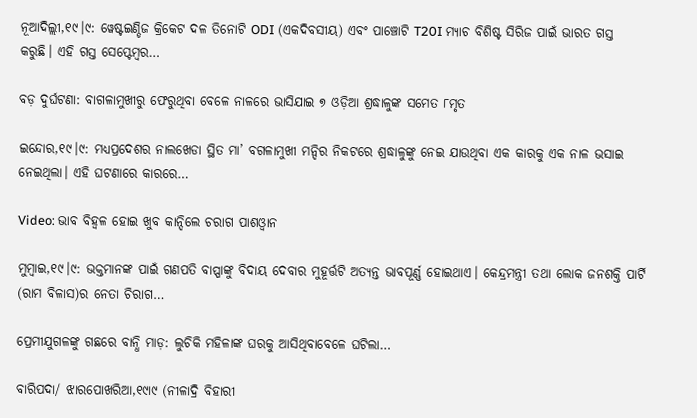ନୂଆଦିଲ୍ଲୀ,୧୯।୯: ୱେଷ୍ଟଇଣ୍ଡିଜ କ୍ରିକେଟ ଦଳ ତିନୋଟି ODI (ଏକଦିବସୀୟ) ଏବଂ ପାଞ୍ଚୋଟି T20I ମ୍ୟାଚ ବିଶିଷ୍ଟ ସିରିଜ ପାଇଁ ଭାରତ ଗସ୍ତ କରୁଛି। ଏହି ଗସ୍ତ ସେପ୍ଟେମ୍ବର…

ବଡ଼ ଦୁର୍ଘଟଣା: ବାଗଳାମୁଖୀରୁ ଫେରୁଥିବା ବେଳେ ନାଳରେ ଭାସିଯାଇ ୭ ଓଡ଼ିଆ ଶ୍ରଦ୍ଧାଳୁଙ୍କ ସମେତ ୮ମୃତ

ଇନ୍ଦୋର,୧୯।୯: ମଧ୍ୟପ୍ରଦେଶର ନାଲଖେଡା ସ୍ଥିତ ମା’ ବଗଳାମୁଖୀ ମନ୍ଦିର ନିକଟରେ ଶ୍ରଦ୍ଧାଳୁଙ୍କୁ ନେଇ ଯାଉଥିବା ଏକ କାରକୁ ଏକ ନାଳ ଭସାଇ ନେଇଥିଲା। ଏହି ଘଟଣାରେ କାରରେ…

Video: ଭାବ ବିହ୍ବଳ ହୋଇ ଖୁବ କାନ୍ଦିଲେ ଚରାଗ ପାଶଓ୍ବାନ

ମୁମ୍ବାଇ,୧୯।୯: ଭକ୍ତମାନଙ୍କ ପାଇଁ ଗଣପତି ବାପ୍ପାଙ୍କୁ ବିଦାୟ ଦେବାର ମୁହୂର୍ତ୍ତଟି ଅତ୍ୟନ୍ତ ଭାବପୂର୍ଣ୍ଣ ହୋଇଥାଏ। କେନ୍ଦ୍ରମନ୍ତ୍ରୀ ତଥା ଲୋକ ଜନଶକ୍ତି ପାର୍ଟି (ରାମ ବିଳାସ)ର ନେତା ଚିରାଗ…

ପ୍ରେମୀଯୁଗଳଙ୍କୁ ଗଛରେ ବାନ୍ଧି ମାଡ଼: ଲୁଚିକି ମହିଳାଙ୍କ ଘରକୁ ଆସିଥିବାବେଳେ ଘଟିଲା…

ବାରିପଦା/ ଝାରପୋଖରିଆ,୧୯ା୯ (ନୀଳାଦ୍ରି ବିହାରୀ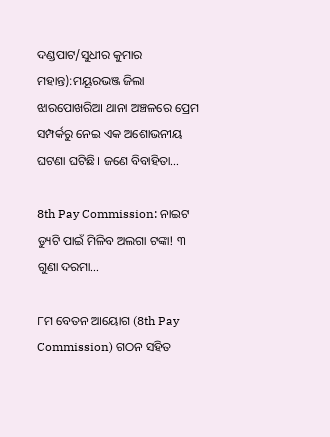ଦଣ୍ଡପାଟ/ସୁଧୀର କୁମାର ମହାନ୍ତ):ମୟୂରଭଞ୍ଜ ଜିଲା ଝାରପୋଖରିଆ ଥାନା ଅଞ୍ଚଳରେ ପ୍ରେମ ସମ୍ପର୍କରୁ ନେଇ ଏକ ଅଶୋଭନୀୟ ଘଟଣା ଘଟିଛି। ଜଣେ ବିବାହିତା…

8th Pay Commission: ନାଇଟ ଡ୍ୟୁଟି ପାଇଁ ମିଳିବ ଅଲଗା ଟଙ୍କା! ୩ ଗୁଣା ଦରମା…

୮ମ ବେତନ ଆୟୋଗ (8th Pay Commission) ଗଠନ ସହିତ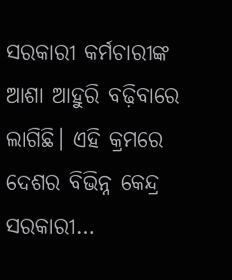ସରକାରୀ କର୍ମଚାରୀଙ୍କ ଆଶା ଆହୁରି ବଢ଼ିବାରେ ଲାଗିଛି। ଏହି କ୍ରମରେ ଦେଶର ବିଭିନ୍ନ କେନ୍ଦ୍ର ସରକାରୀ…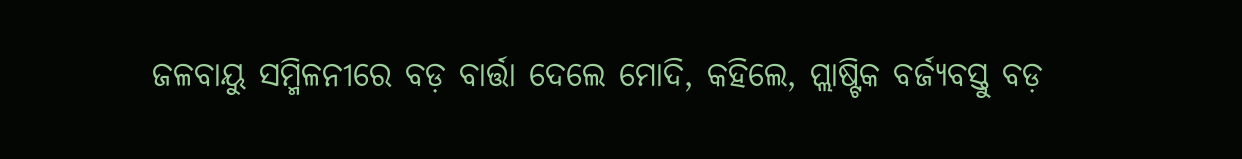ଜଳବାୟୁ ସମ୍ମିଳନୀରେ ବଡ଼ ବାର୍ତ୍ତା ଦେଲେ ମୋଦି, କହିଲେ, ପ୍ଲାଷ୍ଟିକ ବର୍ଜ୍ୟବସ୍ତୁ ବଡ଼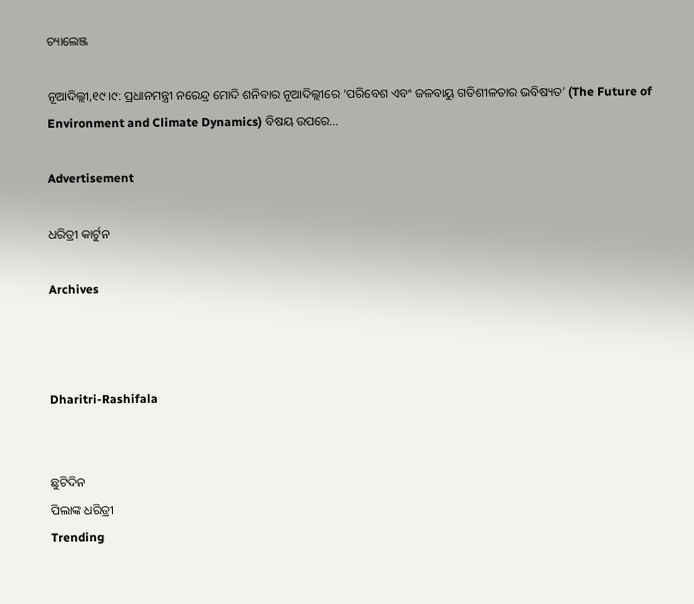ଚ୍ୟାଲେଞ୍ଜ

ନୂଆଦିଲ୍ଲୀ,୧୯।୯: ପ୍ରଧାନମନ୍ତ୍ରୀ ନରେନ୍ଦ୍ର ମୋଦି ଶନିବାର ନୂଆଦିଲ୍ଲୀରେ ‘ପରିବେଶ ଏବଂ ଜଳବାୟୁ ଗତିଶୀଳତାର ଭବିଷ୍ୟତ’ (The Future of Environment and Climate Dynamics) ବିଷୟ ଉପରେ…

Advertisement

ଧରିତ୍ରୀ କାର୍ଟୁନ

Archives



Dharitri-Rashifala


ଛୁଟିଦିନ
ପିଲାଙ୍କ ଧରିତ୍ରୀ
Trending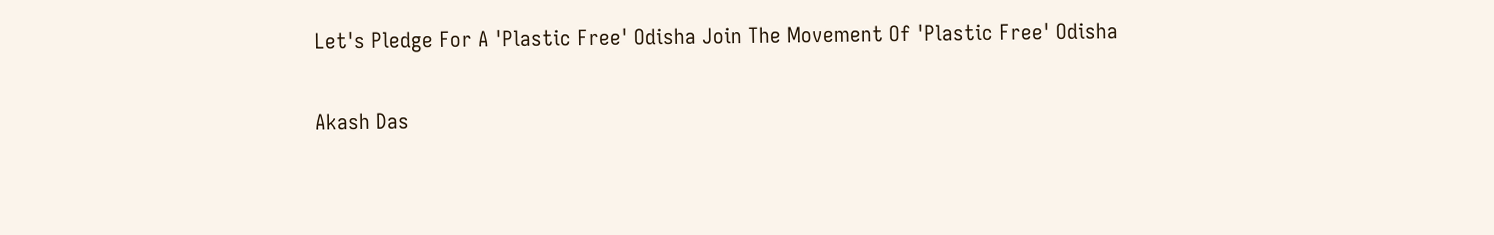Let's Pledge For A 'Plastic Free' Odisha Join The Movement Of 'Plastic Free' Odisha

Akash Das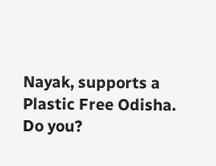Nayak, supports a Plastic Free Odisha. Do you?